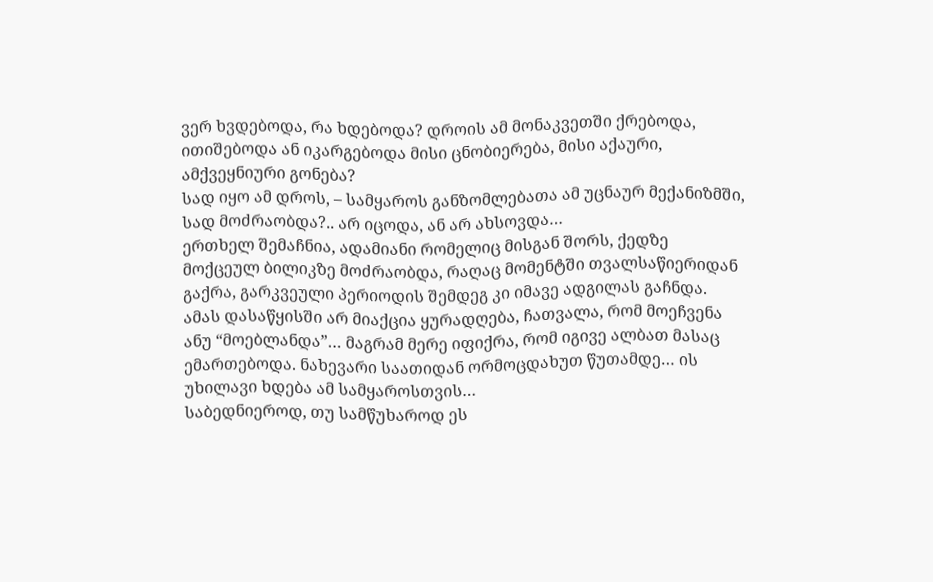ვერ ხვდებოდა, რა ხდებოდა? დროის ამ მონაკვეთში ქრებოდა, ითიშებოდა ან იკარგებოდა მისი ცნობიერება, მისი აქაური, ამქვეყნიური გონება?
სად იყო ამ დროს, – სამყაროს განზომლებათა ამ უცნაურ მექანიზმში, სად მოძრაობდა?.. არ იცოდა, ან არ ახსოვდა…
ერთხელ შემაჩნია, ადამიანი რომელიც მისგან შორს, ქედზე მოქცეულ ბილიკზე მოძრაობდა, რაღაც მომენტში თვალსაწიერიდან გაქრა, გარკვეული პერიოდის შემდეგ კი იმავე ადგილას გაჩნდა.
ამას დასაწყისში არ მიაქცია ყურადღება, ჩათვალა, რომ მოეჩვენა ანუ “მოებლანდა”… მაგრამ მერე იფიქრა, რომ იგივე ალბათ მასაც ემართებოდა. ნახევარი საათიდან ორმოცდახუთ წუთამდე… ის უხილავი ხდება ამ სამყაროსთვის…
საბედნიეროდ, თუ სამწუხაროდ ეს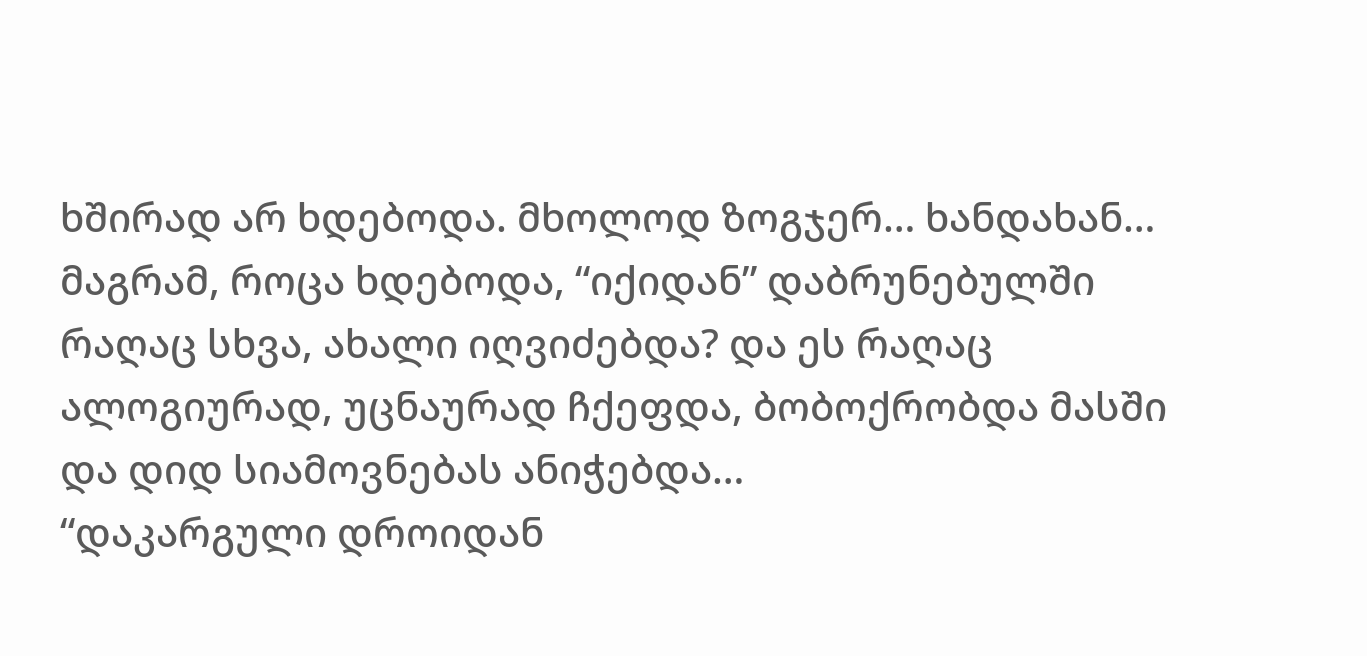ხშირად არ ხდებოდა. მხოლოდ ზოგჯერ… ხანდახან… მაგრამ, როცა ხდებოდა, “იქიდან” დაბრუნებულში რაღაც სხვა, ახალი იღვიძებდა? და ეს რაღაც ალოგიურად, უცნაურად ჩქეფდა, ბობოქრობდა მასში და დიდ სიამოვნებას ანიჭებდა…
“დაკარგული დროიდან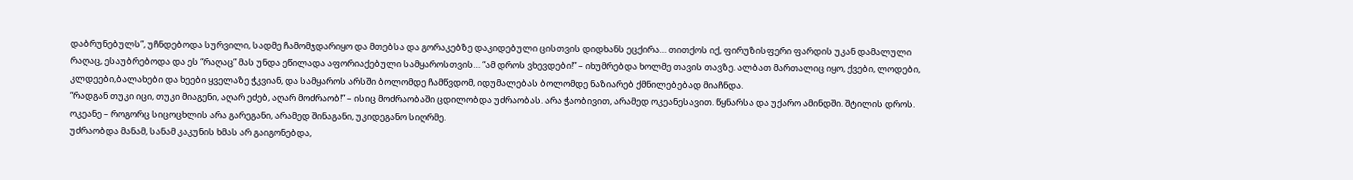დაბრუნებულს”, უჩნდებოდა სურვილი, სადმე ჩამომჯდარიყო და მთებსა და გორაკებზე დაკიდებული ცისთვის დიდხანს ეცქირა… თითქოს იქ, ფირუზისფერი ფარდის უკან დამალული რაღაც, ესაუბრებოდა და ეს “რაღაც” მას უნდა ეწილადა აფორიაქებული სამყაროსთვის… “ამ დროს ვხევდები!” – იხუმრებდა ხოლმე თავის თავზე. ალბათ მართალიც იყო, ქვები, ლოდები, კლდეები,ბალახები და ხეები ყველაზე ჭკვიან, და სამყაროს არსში ბოლომდე ჩამწვდომ, იდუმალებას ბოლომდე ნაზიარებ ქმნილებებად მიაჩნდა.
“რადგან თუკი იცი, თუკი მიაგენი, აღარ ეძებ, აღარ მოძრაობ!” – ისიც მოძრაობაში ცდილობდა უძრაობას. არა ჭაობივით, არამედ ოკეანესავით. წყნარსა და უქარო ამინდში. შტილის დროს. ოკეანე – როგორც სიცოცხლის არა გარეგანი, არამედ შინაგანი, უკიდეგანო სიღრმე.
უძრაობდა მანამ, სანამ კაკუნის ხმას არ გაიგონებდა,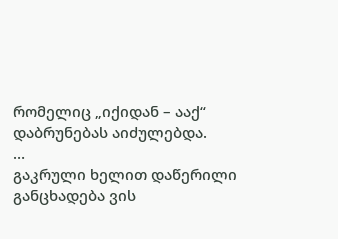რომელიც „იქიდან – ააქ“ დაბრუნებას აიძულებდა.
…
გაკრული ხელით დაწერილი განცხადება ვის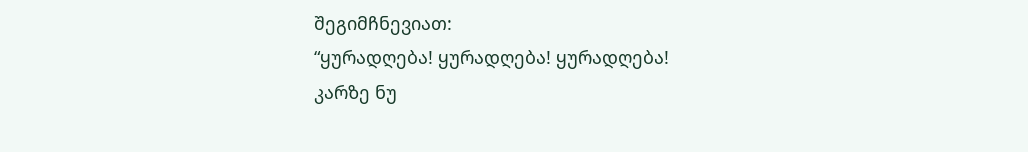შეგიმჩნევიათ:
“ყურადღება! ყურადღება! ყურადღება!
კარზე ნუ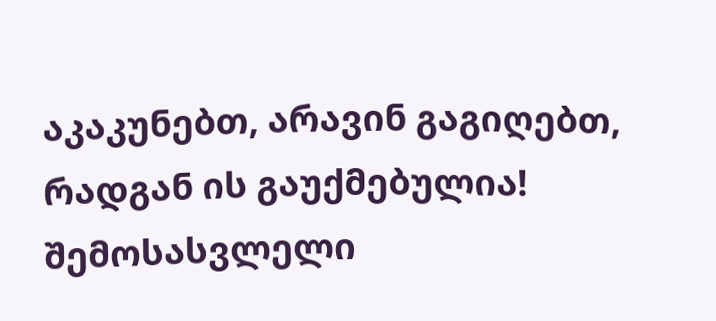აკაკუნებთ, არავინ გაგიღებთ, რადგან ის გაუქმებულია!
შემოსასვლელი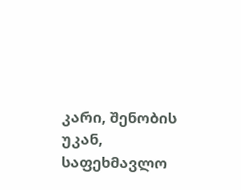კარი, შენობის უკან, საფეხმავლო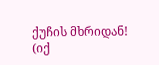ქუჩის მხრიდან!
(იქ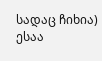სადაც ჩიხია)
ესაა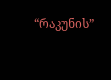“რაკუნის”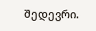შედევრი.